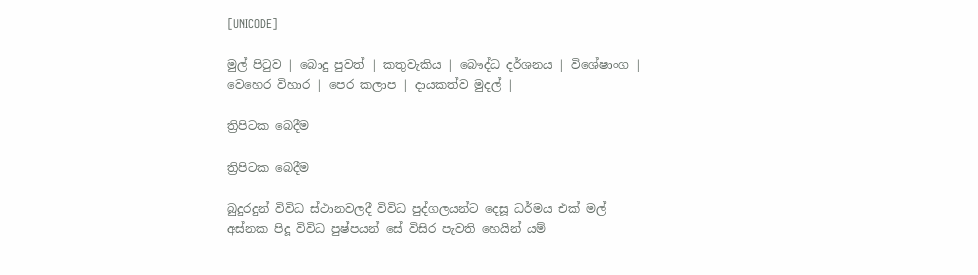[UNICODE]

මුල් පිටුව | බොදු පුවත් | කතුවැකිය | බෞද්ධ දර්ශනය | විශේෂාංග | වෙහෙර විහාර | පෙර කලාප | දායකත්ව මුදල් |

ත්‍රිපිටක බෙදීම

ත්‍රිපිටක බෙදීම

බුදුරදුන් විවිධ ස්ථානවලදී විවිධ පුද්ගලයන්ට දෙසූ ධර්මය එක් මල් අස්නක පිදූ විවිධ පුෂ්පයන් සේ විසිර පැවති හෙයින් යම්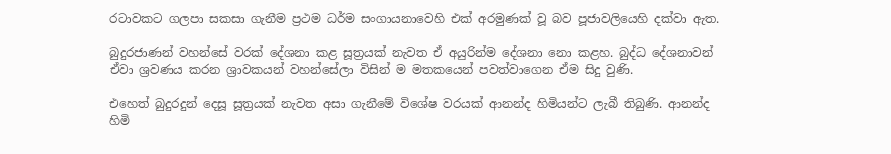රටාවකට ගලපා සකසා ගැනීම ප්‍රථම ධර්ම සංගායනාවෙහි එක් අරමුණක් වූ බව පූජාවලියෙහි දක්වා ඇත.

බුදුරජාණන් වහන්සේ වරක් දේශනා කළ සූත්‍රයක් නැවත ඒ අයුරින්ම දේශනා නො කළහ. බුද්ධ දේශනාවන් ඒවා ශ්‍රවණය කරන ශ්‍රාවකයන් වහන්සේලා විසින් ම මතකයෙන් පවත්වාගෙන ඒම සිදු වුණි.

එහෙත් බුදුරදුන් දෙසූ සූත්‍රයක් නැවත අසා ගැනීමේ විශේෂ වරයක් ආනන්ද හිමියන්ට ලැබී තිබුණි. ආනන්ද හිමි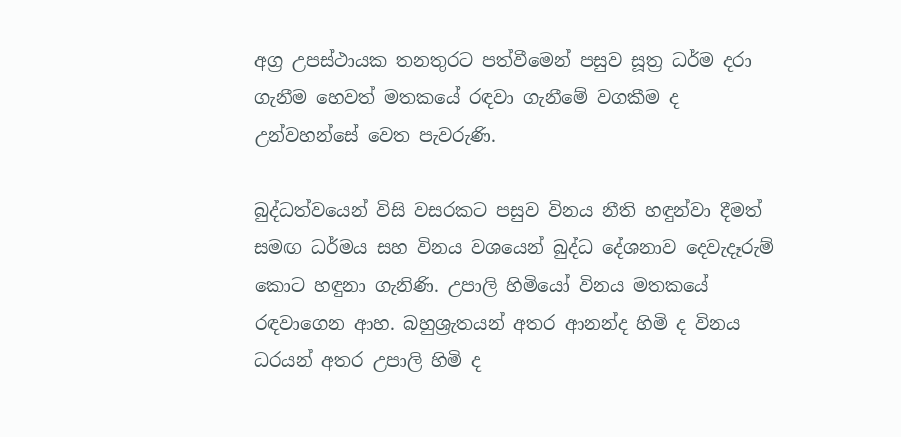අග්‍ර උපස්ථායක තනතුරට පත්වීමෙන් පසුව සූත්‍ර ධර්ම දරා ගැනීම හෙවත් මතකයේ රඳවා ගැනීමේ වගකීම ද උන්වහන්සේ වෙත පැවරුණි.

බුද්ධත්වයෙන් විසි වසරකට පසුව විනය නීති හඳුන්වා දීමත් සමඟ ධර්මය සහ විනය වශයෙන් බුද්ධ දේශනාව දෙවැදෑරුම් කොට හඳුනා ගැනිණි. උපාලි හිමියෝ විනය මතකයේ රඳවාගෙන ආහ. බහුශ්‍රැතයන් අතර ආනන්ද හිමි ද විනය ධරයන් අතර උපාලි හිමි ද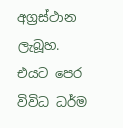අග්‍රස්ථාන ලැබූහ. එයට පෙර විවිධ ධර්ම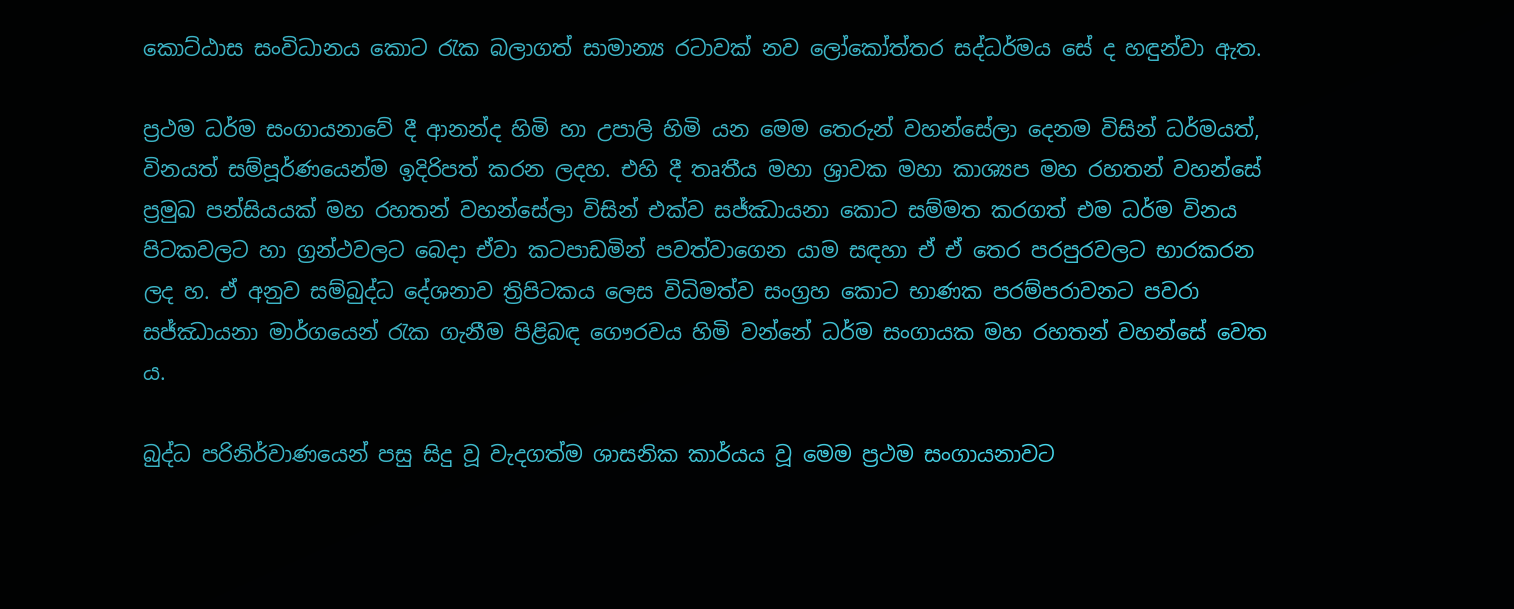කොට්ඨාස සංවිධානය කොට රැක බලාගත් සාමාන්‍ය රටාවක් නව ලෝකෝත්තර සද්ධර්මය සේ ද හඳුන්වා ඇත.

ප්‍රථම ධර්ම සංගායනාවේ දී ආනන්ද හිමි හා උපාලි හිමි යන මෙම තෙරුන් වහන්සේලා දෙනම විසින් ධර්මයත්, විනයත් සම්පූර්ණයෙන්ම ඉදිරිපත් කරන ලදහ. එහි දී තෘතීය මහා ශ්‍රාවක මහා කාශ්‍යප මහ රහතන් වහන්සේ ප්‍රමුඛ පන්සියයක් මහ රහතන් වහන්සේලා විසින් එක්ව සජ්ඣායනා කොට සම්මත කරගත් එම ධර්ම විනය පිටකවලට හා ග්‍රන්ථවලට බෙදා ඒවා කටපාඩමින් පවත්වාගෙන යාම සඳහා ඒ ඒ තෙර පරපුරවලට භාරකරන ලද හ. ඒ අනුව සම්බුද්ධ දේශනාව ත්‍රිපිටකය ලෙස විධිමත්ව සංග්‍රහ කොට භාණක පරම්පරාවනට පවරා සජ්ඣායනා මාර්ගයෙන් රැක ගැනීම පිළිබඳ ගෞරවය හිමි වන්නේ ධර්ම සංගායක මහ රහතන් වහන්සේ වෙත ය.

බුද්ධ පරිනිර්වාණයෙන් පසු සිදු වූ වැදගත්ම ශාසනික කාර්යය වූ මෙම ප්‍රථම සංගායනාවට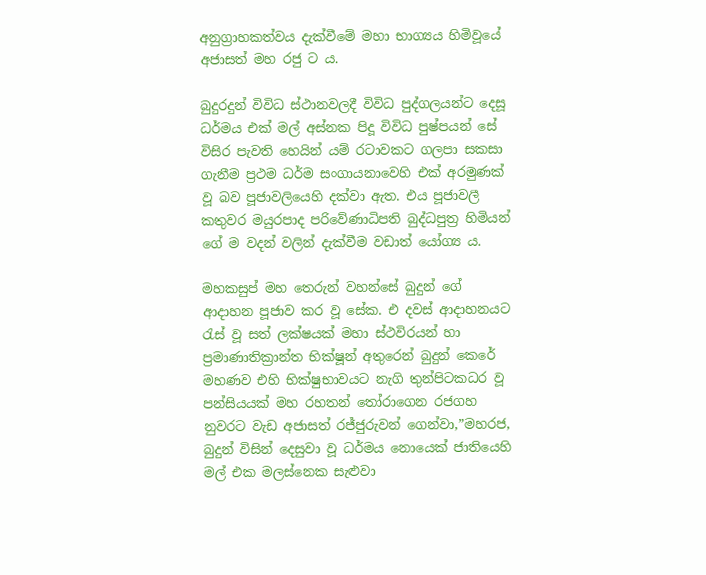අනුග්‍රාහකත්වය දැක්වීමේ මහා භාග්‍යය හිමිවූයේ අජාසත් මහ රජු ට ය.

බුදුරදුන් විවිධ ස්ථානවලදී විවිධ පුද්ගලයන්ට දෙසූ ධර්මය එක් මල් අස්නක පිදූ විවිධ පුෂ්පයන් සේ විසිර පැවති හෙයින් යම් රටාවකට ගලපා සකසා ගැනීම ප්‍රථම ධර්ම සංගායනාවෙහි එක් අරමුණක් වූ බව පූජාවලියෙහි දක්වා ඇත. එය පූජාවලී කතුවර මයුරපාද පරිවේණාධිපති බුද්ධපුත්‍ර හිමියන් ගේ ම වදන් වලින් දැක්වීම වඩාත් යෝග්‍ය ය.

මහකසුප් මහ තෙරුන් වහන්සේ බුදුන් ගේ ආදාහන පූජාව කර වූ සේක. එ දවස් ආදාහනයට රැස් වූ සත් ලක්ෂයක් මහා ස්ථවිරයන් හා ප්‍රමාණාතික්‍රාන්ත භික්ෂූන් අතුරෙන් බුදුන් කෙරේ මහණව එහි භික්ෂුභාවයට නැගි තුන්පිටකධර වූ පන්සියයක් මහ රහතන් තෝරාගෙන රජගහ නුවරට වැඩ අජාසත් රජ්ජුරුවන් ගෙන්වා,”මහරජ, බුදුන් විසින් දෙසුවා වූ ධර්මය නොයෙක් ජාතියෙහි මල් එක මලස්නෙක සැළුවා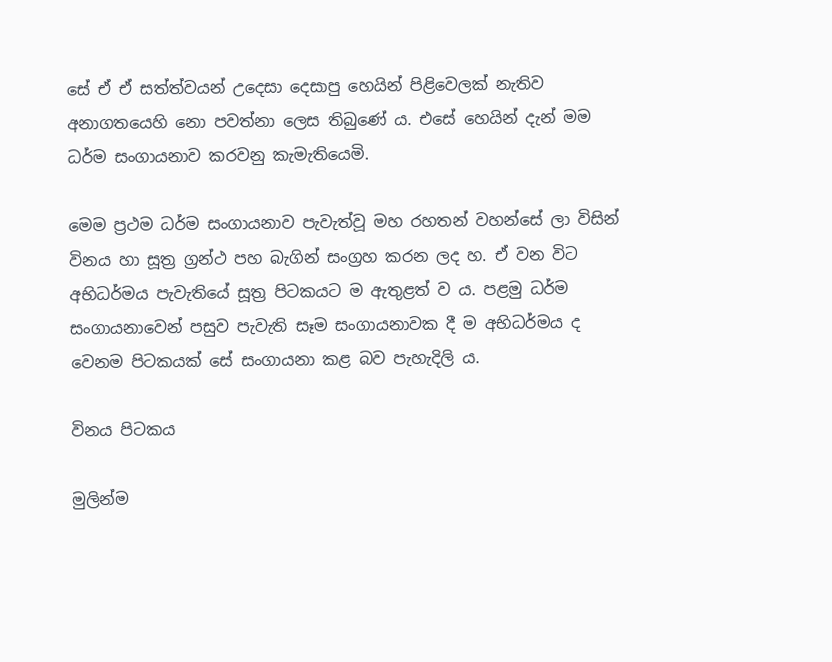සේ ඒ ඒ සත්ත්වයන් උදෙසා දෙසාපු හෙයින් පිළිවෙලක් නැතිව අනාගතයෙහි නො පවත්නා ලෙස තිබුණේ ය. එසේ හෙයින් දැන් මම ධර්ම සංගායනාව කරවනු කැමැතියෙමි.

මෙම ප්‍රථම ධර්ම සංගායනාව පැවැත්වූ මහ රහතන් වහන්සේ ලා විසින් විනය හා සූත්‍ර ග්‍රන්ථ පහ බැගින් සංග්‍රහ කරන ලද හ. ඒ වන විට අභිධර්මය පැවැතියේ සූත්‍ර පිටකයට ම ඇතුළත් ව ය. පළමු ධර්ම සංගායනාවෙන් පසුව පැවැති සෑම සංගායනාවක දී ම අභිධර්මය ද වෙනම පිටකයක් සේ සංගායනා කළ බව පැහැදිලි ය.

විනය පිටකය

මුලින්ම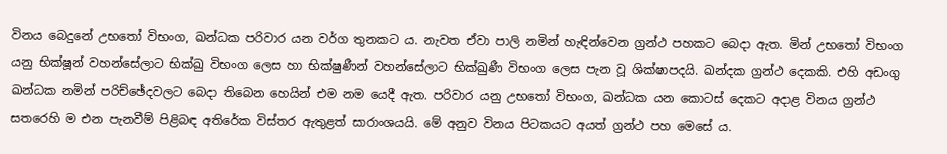විනය බෙදුනේ උභතෝ විභංග, ඛන්ධක පරිවාර යන වර්ග තුනකට ය. නැවත ඒවා පාලි නමින් හැඳින්වෙන ග්‍රන්ථ පහකට බෙදා ඇත. මින් උභතෝ විභංග යනු භික්ෂූන් වහන්සේලාට භික්ඛු විභංග ලෙස හා භික්ෂුණීන් වහන්සේලාට භික්ඛුණී විභංග ලෙස පැන වූ ශික්ෂාපදයි. ඛන්දක ග්‍රන්ථ දෙකකි. එහි අඩංගු ඛන්ධක නමින් පරිච්ඡේදවලට බෙදා තිබෙන හෙයින් එම නම යෙදී ඇත. පරිවාර යනු උභතෝ විභංග, ඛන්ධක යන කොටස් දෙකට අදාළ විනය ග්‍රන්ථ සතරෙහි ම එන පැනවීම් පිළිබඳ අතිරේක විස්තර ඇතුළත් සාරාංශයයි. මේ අනුව විනය පිටකයට අයත් ග්‍රන්ථ පහ මෙසේ ය.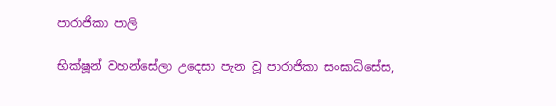පාරාජිකා පාලි

භික්ෂූන් වහන්සේලා උදෙසා පැන වූ පාරාජිකා සංඝාධිසේස,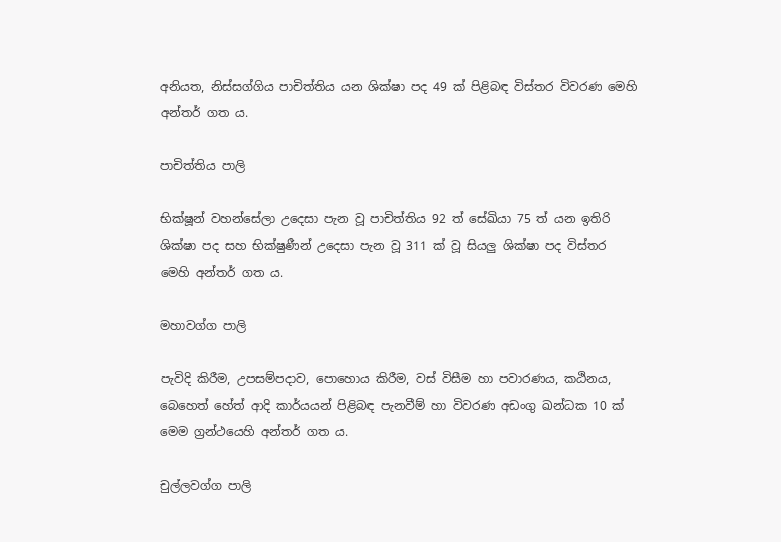අනියත, නිස්සග්ගිය පාචිත්තිය යන ශික්ෂා පද 49 ක් පිළිබඳ විස්තර විවරණ මෙහි අන්තර් ගත ය.

පාචිත්තිය පාලි

භික්ෂූන් වහන්සේලා උදෙසා පැන වූ පාචිත්තිය 92 ත් සේඛියා 75 ත් යන ඉතිරි ශික්ෂා පද සහ භික්ෂුණීන් උදෙසා පැන වූ 311 ක් වූ සියලු ශික්ෂා පද විස්තර මෙහි අන්තර් ගත ය.

මහාවග්ග පාලි

පැවිදි කිරීම, උපසම්පදාව, පොහොය කිරීම, වස් විසීම හා පවාරණය, කඨිනය, බෙහෙත් හේත් ආදි කාර්යයන් පිළිබඳ පැනවීම් හා විවරණ අඩංගු ඛන්ධක 10 ක් මෙම ග්‍රන්ථයෙහි අන්තර් ගත ය.

චුල්ලවග්ග පාලි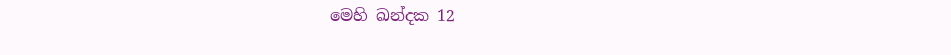මෙහි ඛන්දක 12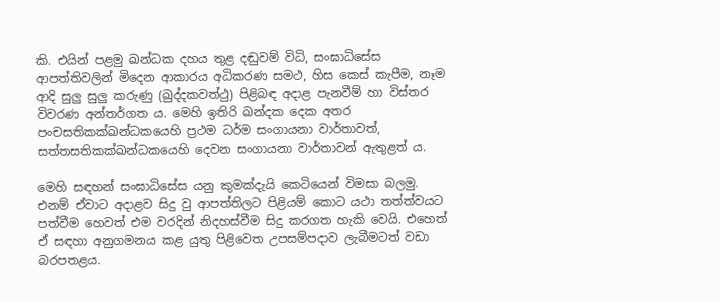කි. එයින් පළමු ඛන්ධක දහය තුළ දඬුවම් විධි, සංඝාධිසේස ආපත්තිවලින් මිදෙන ආකාරය අධිකරණ සමථ, හිස කෙස් කැපීම, නෑම ආදි සුලු සුලු කරුණු (ඛුද්දකවත්ථු) පිළිබඳ අදාළ පැනවීම් හා විස්තර විවරණ අන්තර්ගත ය. මෙහි ඉතිරි ඛන්දක දෙක අතර පංචසතිකක්ඛන්ධකයෙහි ප්‍රථම ධර්ම සංගායනා වාර්තාවත්, සත්තසතිකක්ඛන්ධකයෙහි දෙවන සංගායනා වාර්තාවන් ඇතුළත් ය.

මෙහි සඳහන් සංඝාධිසේස යනු කුමක්දැයි කෙටියෙන් විමසා බලමු. එනම් ඒවාට අදාළව සිදු වු ආපත්තිලට පිළියම් කොට යථා තත්ත්වයට පත්වීම හෙවත් එම වරදින් නිදහස්වීම සිදු කරගත හැකි වෙයි. එහෙත් ඒ සඳහා අනුගමනය කළ යුතු පිළිවෙත උපසම්පදාව ලැබීමටත් වඩා බරපතළය.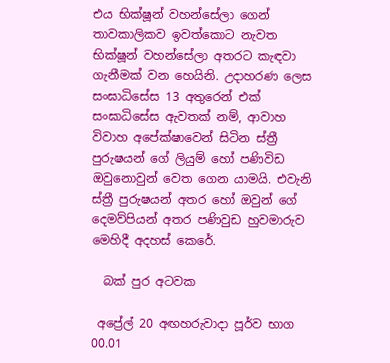එය භික්ෂූන් වහන්සේලා ගෙන් තාවකාලිකව ඉවත්කොට නැවත භික්ෂූන් වහන්සේලා අතරට කැඳවා ගැනීමක් වන හෙයිනි. උදාහරණ ලෙස සංඝාධිසේස 13 අතුරෙන් එක් සංඝාධිසේස ඇවතක් නම්, ආවාහ විවාහ අපේක්ෂාවෙන් සිටින ස්ත්‍රී පුරුෂයන් ගේ ලියුම් හෝ පණිවිඩ ඔවුනොවුන් වෙත ගෙන යාමයි. එවැනි ස්ත්‍රී පුරුෂයන් අතර හෝ ඔවුන් ගේ දෙමව්පියන් අතර පණිවුඩ හුවමාරුව මෙහිදී අදහස් කෙරේ.

  බක් පුර අටවක

 අප්‍රේල් 20 අඟහරුවාදා පූර්ව භාග 00.01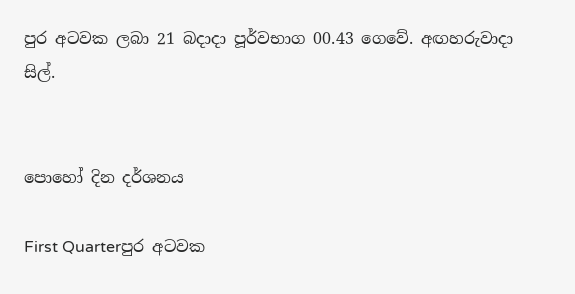පුර අටවක ලබා 21 බදාදා පූර්වභාග 00.43 ගෙවේ. අඟහරුවාදා සිල්.


පොහෝ දින දර්ශනය

First Quarterපුර අටවක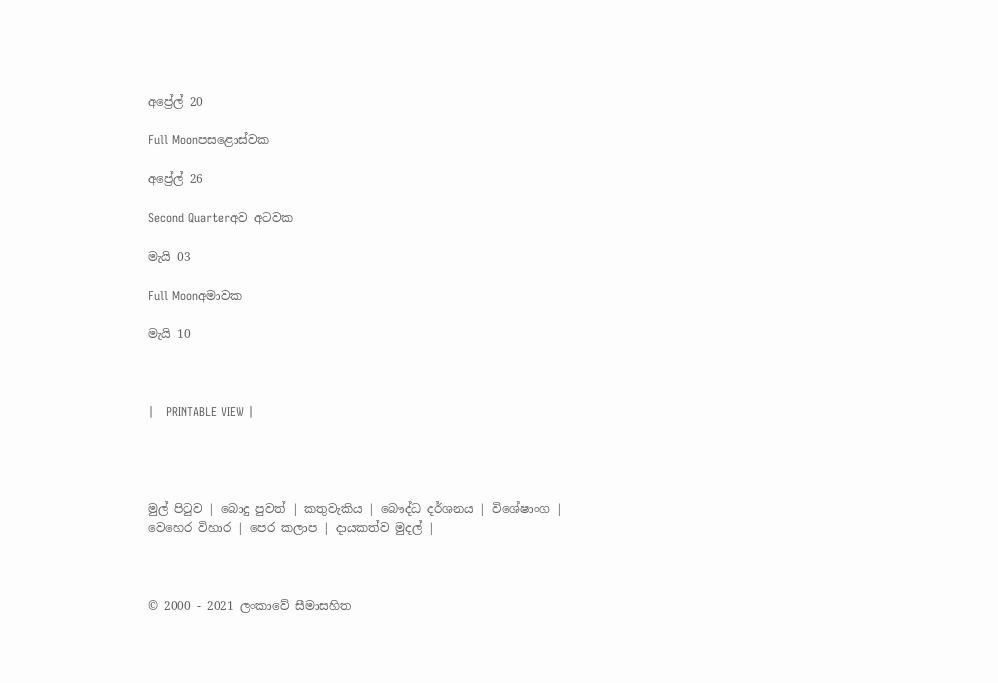අප්‍රේල් 20

Full Moonපසළොස්වක

අප්‍රේල් 26

Second Quarterඅව අටවක

මැයි 03

Full Moonඅමාවක

මැයි 10



|   PRINTABLE VIEW |




මුල් පිටුව | බොදු පුවත් | කතුවැකිය | බෞද්ධ දර්ශනය | විශේෂාංග | වෙහෙර විහාර | පෙර කලාප | දායකත්ව මුදල් |



© 2000 - 2021 ලංකාවේ සීමාසහිත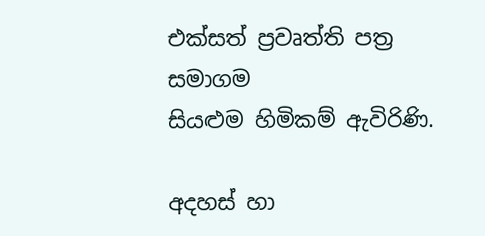එක්සත් ප්‍රවෘත්ති පත්‍ර සමාගම
සියළුම හිමිකම් ඇවිරිණි.

අදහස් හා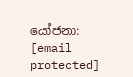යෝජනා: [email protected]